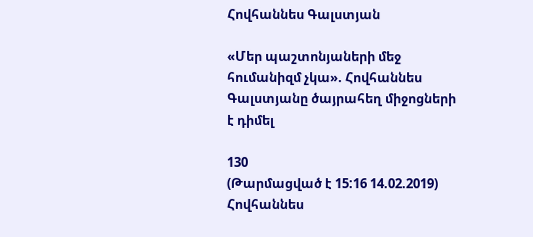Հովհաննես Գալստյան

«Մեր պաշտոնյաների մեջ հումանիզմ չկա». Հովհաննես Գալստյանը ծայրահեղ միջոցների է դիմել

130
(Թարմացված է 15:16 14.02.2019)
Հովհաննես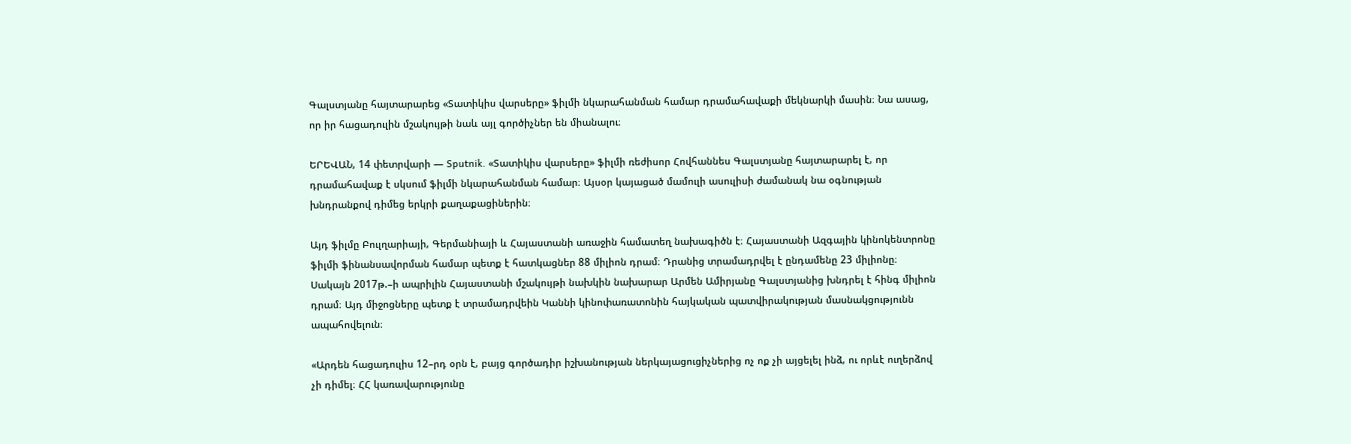Գալստյանը հայտարարեց «Տատիկիս վարսերը» ֆիլմի նկարահանման համար դրամահավաքի մեկնարկի մասին։ Նա ասաց, որ իր հացադուլին մշակույթի նաև այլ գործիչներ են միանալու։

ԵՐԵՎԱՆ, 14 փետրվարի — Sputnik. «Տատիկիս վարսերը» ֆիլմի ռեժիսոր Հովհաննես Գալստյանը հայտարարել է, որ դրամահավաք է սկսում ֆիլմի նկարահանման համար։ Այսօր կայացած մամուլի ասուլիսի ժամանակ նա օգնության խնդրանքով դիմեց երկրի քաղաքացիներին։

Այդ ֆիլմը Բուլղարիայի, Գերմանիայի և Հայաստանի առաջին համատեղ նախագիծն է։ Հայաստանի Ազգային կինոկենտրոնը ֆիլմի ֆինանսավորման համար պետք է հատկացներ 88 միլիոն դրամ։ Դրանից տրամադրվել է ընդամենը 23 միլիոնը։ Սակայն 2017թ.–ի ապրիլին Հայաստանի մշակույթի նախկին նախարար Արմեն Ամիրյանը Գալստյանից խնդրել է հինգ միլիոն դրամ։ Այդ միջոցները պետք է տրամադրվեին Կաննի կինոփառատոնին հայկական պատվիրակության մասնակցությունն ապահովելուն։

«Արդեն հացադուլիս 12–րդ օրն է, բայց գործադիր իշխանության ներկայացուցիչներից ոչ ոք չի այցելել ինձ, ու որևէ ուղերձով չի դիմել։ ՀՀ կառավարությունը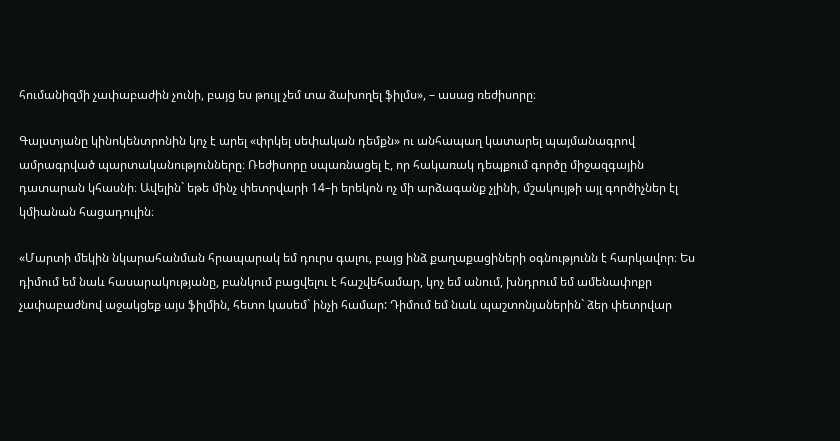հումանիզմի չափաբաժին չունի, բայց ես թույլ չեմ տա ձախողել ֆիլմս», – ասաց ռեժիսորը։

Գալստյանը կինոկենտրոնին կոչ է արել «փրկել սեփական դեմքն» ու անհապաղ կատարել պայմանագրով ամրագրված պարտականությունները։ Ռեժիսորը սպառնացել է, որ հակառակ դեպքում գործը միջազգային դատարան կհասնի։ Ավելին` եթե մինչ փետրվարի 14–ի երեկոն ոչ մի արձագանք չլինի, մշակույթի այլ գործիչներ էլ կմիանան հացադուլին։

«Մարտի մեկին նկարահանման հրապարակ եմ դուրս գալու, բայց ինձ քաղաքացիների օգնությունն է հարկավոր։ Ես դիմում եմ նաև հասարակությանը, բանկում բացվելու է հաշվեհամար, կոչ եմ անում, խնդրում եմ ամենափոքր չափաբաժնով աջակցեք այս ֆիլմին, հետո կասեմ` ինչի համար: Դիմում եմ նաև պաշտոնյաներին` ձեր փետրվար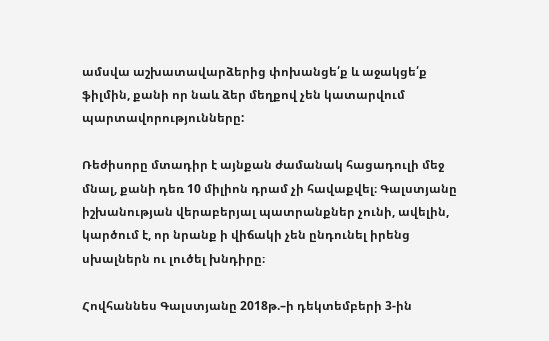ամսվա աշխատավարձերից փոխանցե՛ք և աջակցե՛ք ֆիլմին, քանի որ նաև ձեր մեղքով չեն կատարվում պարտավորությունները:

Ռեժիսորը մտադիր է այնքան ժամանակ հացադուլի մեջ մնալ, քանի դեռ 10 միլիոն դրամ չի հավաքվել։ Գալստյանը իշխանության վերաբերյալ պատրանքներ չունի, ավելին, կարծում է, որ նրանք ի վիճակի չեն ընդունել իրենց սխալներն ու լուծել խնդիրը։

Հովհաննես Գալստյանը 2018թ.–ի դեկտեմբերի 3-ին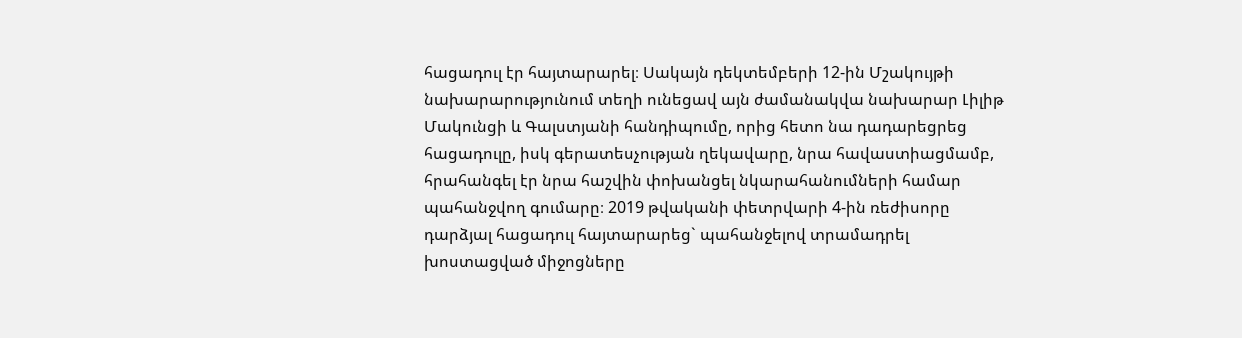հացադուլ էր հայտարարել։ Սակայն դեկտեմբերի 12-ին Մշակույթի նախարարությունում տեղի ունեցավ այն ժամանակվա նախարար Լիլիթ Մակունցի և Գալստյանի հանդիպումը, որից հետո նա դադարեցրեց հացադուլը, իսկ գերատեսչության ղեկավարը, նրա հավաստիացմամբ, հրահանգել էր նրա հաշվին փոխանցել նկարահանումների համար պահանջվող գումարը։ 2019 թվականի փետրվարի 4-ին ռեժիսորը դարձյալ հացադուլ հայտարարեց` պահանջելով տրամադրել խոստացված միջոցները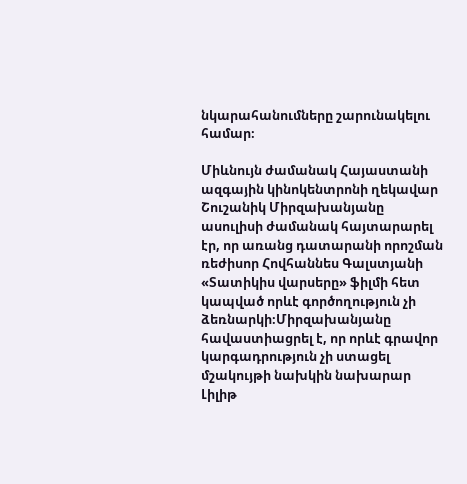նկարահանումները շարունակելու համար։

Միևնույն ժամանակ Հայաստանի ազգային կինոկենտրոնի ղեկավար Շուշանիկ Միրզախանյանը ասուլիսի ժամանակ հայտարարել էր, որ առանց դատարանի որոշման ռեժիսոր Հովհաննես Գալստյանի «Տատիկիս վարսերը» ֆիլմի հետ կապված որևէ գործողություն չի ձեռնարկի։Միրզախանյանը հավաստիացրել է, որ որևէ գրավոր կարգադրություն չի ստացել մշակույթի նախկին նախարար Լիլիթ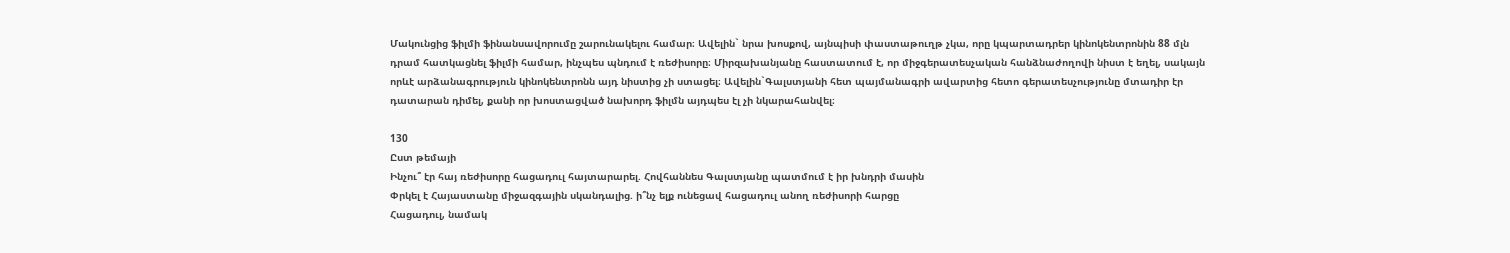Մակունցից ֆիլմի ֆինանսավորումը շարունակելու համար։ Ավելին` նրա խոսքով, այնպիսի փաստաթուղթ չկա, որը կպարտադրեր կինոկենտրոնին 88 մլն դրամ հատկացնել ֆիլմի համար, ինչպես պնդում է ռեժիսորը։ Միրզախանյանը հաստատում է, որ միջգերատեսչական հանձնաժողովի նիստ է եղել, սակայն որևէ արձանագրություն կինոկենտրոնն այդ նիստից չի ստացել։ Ավելին`Գալստյանի հետ պայմանագրի ավարտից հետո գերատեսչությունը մտադիր էր դատարան դիմել, քանի որ խոստացված նախորդ ֆիլմն այդպես էլ չի նկարահանվել։

130
Ըստ թեմայի
Ինչու՞ էր հայ ռեժիսորը հացադուլ հայտարարել. Հովհաննես Գալստյանը պատմում է իր խնդրի մասին
Փրկել է Հայաստանը միջազգային սկանդալից. ի՞նչ ելք ունեցավ հացադուլ անող ռեժիսորի հարցը
Հացադուլ, նամակ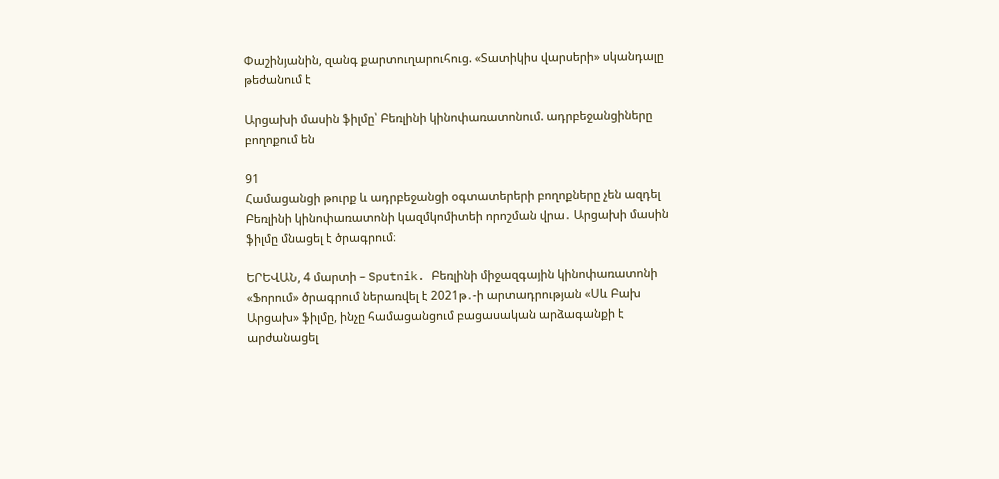Փաշինյանին, զանգ քարտուղարուհուց. «Տատիկիս վարսերի» սկանդալը թեժանում է

Արցախի մասին ֆիլմը՝ Բեռլինի կինոփառատոնում. ադրբեջանցիները բողոքում են

91
Համացանցի թուրք և ադրբեջանցի օգտատերերի բողոքները չեն ազդել Բեռլինի կինոփառատոնի կազմկոմիտեի որոշման վրա․ Արցախի մասին ֆիլմը մնացել է ծրագրում։

ԵՐԵՎԱՆ, 4 մարտի – Sputnik. Բեռլինի միջազգային կինոփառատոնի «Ֆորում» ծրագրում ներառվել է 2021թ․-ի արտադրության «Սև Բախ Արցախ» ֆիլմը, ինչը համացանցում բացասական արձագանքի է արժանացել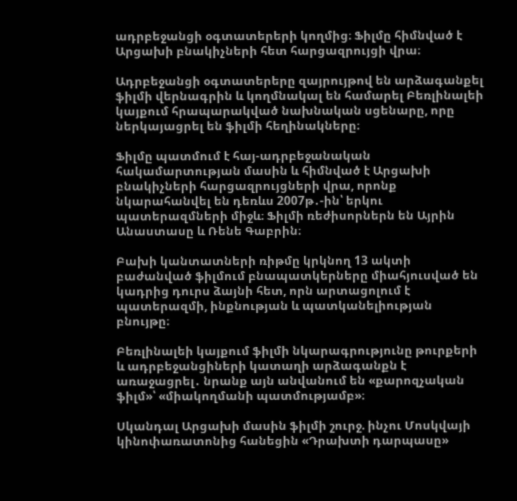ադրբեջանցի օգտատերերի կողմից։ Ֆիլմը հիմնված է Արցախի բնակիչների հետ հարցազրույցի վրա։

Ադրբեջանցի օգտատերերը զայրույթով են արձագանքել ֆիլմի վերնագրին և կողմնակալ են համարել Բեռլինալեի կայքում հրապարակված նախնական սցենարը, որը ներկայացրել են ֆիլմի հեղինակները։

Ֆիլմը պատմում է հայ-ադրբեջանական հակամարտության մասին և հիմնված է Արցախի բնակիչների հարցազրույցների վրա, որոնք նկարահանվել են դեռևս 2007թ․-ին՝ երկու պատերազմների միջև։ Ֆիլմի ռեժիսորներն են Այրին Անաստասը և Ռենե Գաբրին։

Բախի կանտատների ռիթմը կրկնող 13 ակտի բաժանված ֆիլմում բնապատկերները միահյուսված են կադրից դուրս ձայնի հետ, որն արտացոլում է պատերազմի, ինքնության և պատկանելիության բնույթը։

Բեռլինալեի կայքում ֆիլմի նկարագրությունը թուրքերի և ադրբեջանցիների կատաղի արձագանքն է առաջացրել․ նրանք այն անվանում են «քարոզչական ֆիլմ»՝ «միակողմանի պատմությամբ»։

Սկանդալ Արցախի մասին ֆիլմի շուրջ. ինչու Մոսկվայի կինոփառատոնից հանեցին «Դրախտի դարպասը»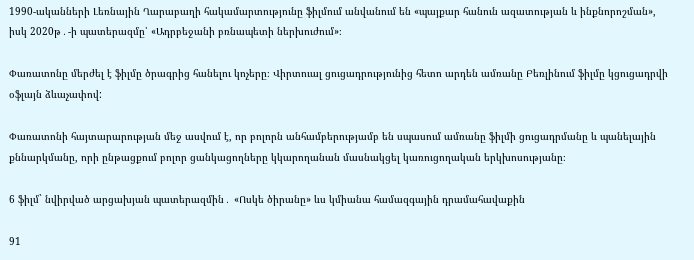1990-ականների Լեռնային Ղարաբաղի հակամարտությունը ֆիլմում անվանում են «պայքար հանուն ազատության և ինքնորոշման», իսկ 2020թ․-ի պատերազմը՝ «Ադրբեջանի բռնապետի ներխուժում»։

Փառատոնը մերժել է ֆիլմը ծրագրից հանելու կոչերը։ Վիրտուալ ցուցադրությունից հետո արդեն ամռանը Բեռլինում ֆիլմը կցուցադրվի օֆլայն ձևաչափով:

Փառատոնի հայտարարության մեջ ասվում է, որ բոլորն անհամբերությամբ են սպասում ամռանը ֆիլմի ցուցադրմանը և պանելային քննարկմանը, որի ընթացքում բոլոր ցանկացողները կկարողանան մասնակցել կառուցողական երկխոսությանը։

6 ֆիլմ` նվիրված արցախյան պատերազմին․ «Ոսկե ծիրանը» ևս կմիանա համազգային դրամահավաքին

91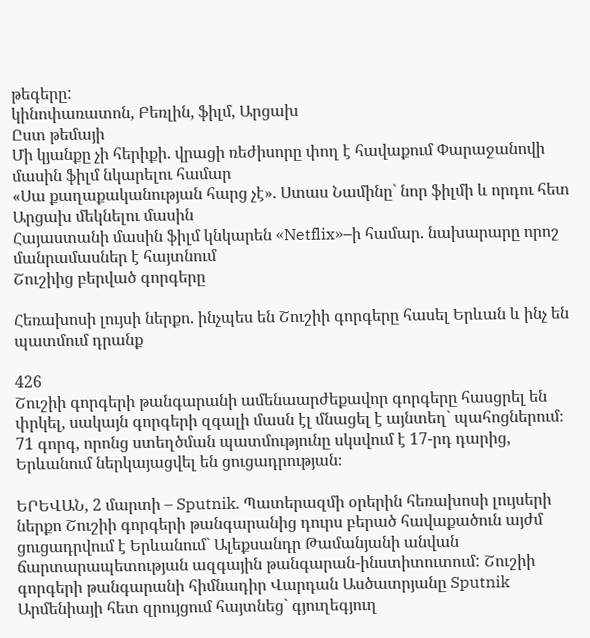թեգերը:
կինոփառատոն, Բեռլին, ֆիլմ, Արցախ
Ըստ թեմայի
Մի կյանքը չի հերիքի. վրացի ռեժիսորը փող է հավաքում Փարաջանովի մասին ֆիլմ նկարելու համար
«Սա քաղաքականության հարց չէ». Ստաս Նամինը` նոր ֆիլմի և որդու հետ Արցախ մեկնելու մասին
Հայաստանի մասին ֆիլմ կնկարեն «Netflix»–ի համար. նախարարը որոշ մանրամասներ է հայտնում
Շուշիից բերված գորգերը

Հեռախոսի լույսի ներքո. ինչպես են Շուշիի գորգերը հասել Երևան և ինչ են պատմում դրանք

426
Շուշիի գորգերի թանգարանի ամենաարժեքավոր գորգերը հասցրել են փրկել, սակայն գորգերի զգալի մասն էլ մնացել է այնտեղ` պահոցներում։ 71 գորգ, որոնց ստեղծման պատմությունը սկսվում է 17-րդ դարից, Երևանում ներկայացվել են ցուցադրության։

ԵՐԵՎԱՆ, 2 մարտի – Sputnik. Պատերազմի օրերին հեռախոսի լույսերի ներքո Շուշիի գորգերի թանգարանից դուրս բերած հավաքածուն այժմ ցուցադրվում է Երևանում` Ալեքսանդր Թամանյանի անվան ճարտարապետության ազգային թանգարան-ինստիտուտում: Շուշիի գորգերի թանգարանի հիմնադիր Վարդան Ասծատրյանը Sputnik Արմենիայի հետ զրույցում հայտնեց` գյուղեգյուղ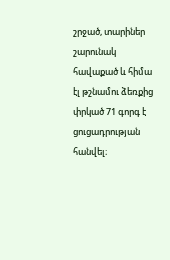շրջած, տարիներ շարունակ հավաքած և հիմա էլ թշնամու ձեռքից փրկած 71 գորգ է ցուցադրության հանվել։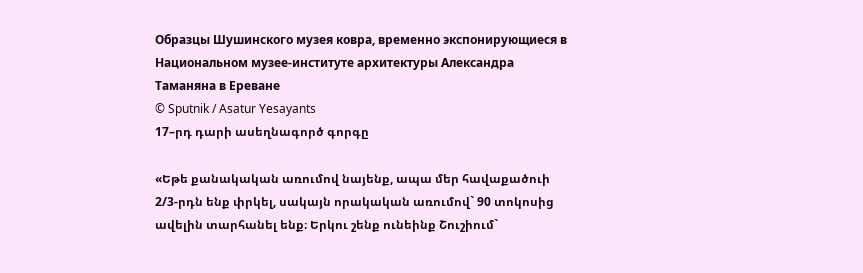Образцы Шушинского музея ковра, временно экспонирующиеся в Национальном музее-институте архитектуры Александра Таманяна в Ереване
© Sputnik / Asatur Yesayants
17–րդ դարի ասեղնագործ գորգը

«Եթե քանակական առումով նայենք, ապա մեր հավաքածուի 2/3-րդն ենք փրկել, սակայն որակական առումով` 90 տոկոսից ավելին տարհանել ենք։ Երկու շենք ունեինք Շուշիում`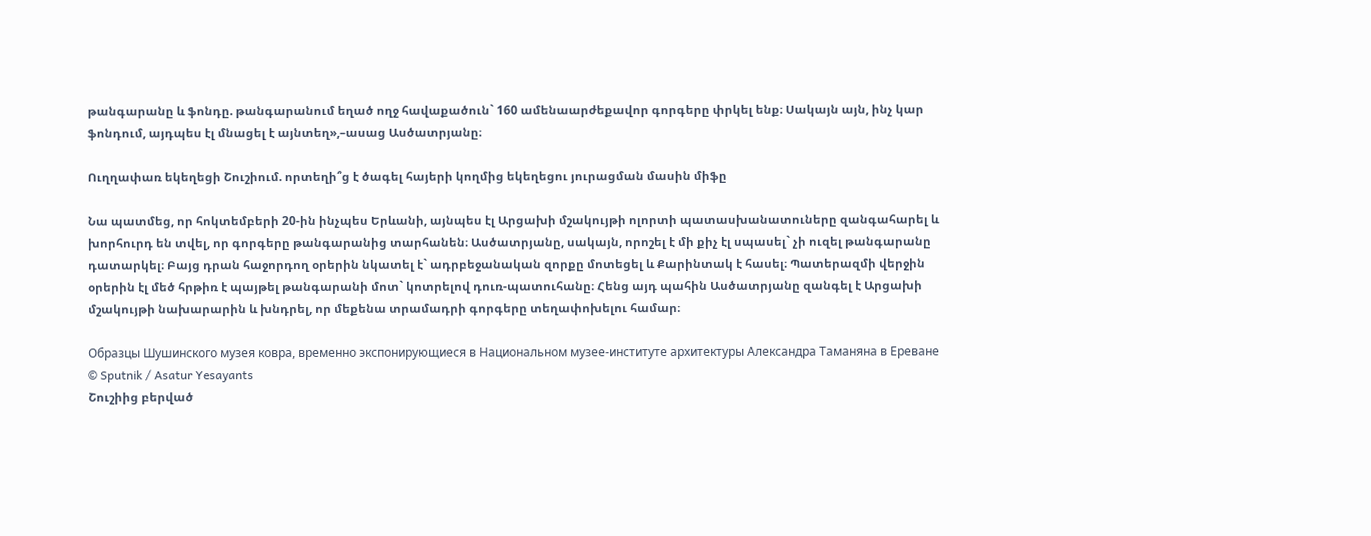թանգարանը և ֆոնդը. թանգարանում եղած ողջ հավաքածուն` 160 ամենաարժեքավոր գորգերը փրկել ենք։ Սակայն այն, ինչ կար ֆոնդում, այդպես էլ մնացել է այնտեղ»,–ասաց Ասծատրյանը։

Ուղղափառ եկեղեցի Շուշիում. որտեղի՞ց է ծագել հայերի կողմից եկեղեցու յուրացման մասին միֆը

Նա պատմեց, որ հոկտեմբերի 20-ին ինչպես Երևանի, այնպես էլ Արցախի մշակույթի ոլորտի պատասխանատուները զանգահարել և խորհուրդ են տվել, որ գորգերը թանգարանից տարհանեն։ Ասծատրյանը, սակայն, որոշել է մի քիչ էլ սպասել` չի ուզել թանգարանը դատարկել։ Բայց դրան հաջորդող օրերին նկատել է` ադրբեջանական զորքը մոտեցել և Քարինտակ է հասել։ Պատերազմի վերջին օրերին էլ մեծ հրթիռ է պայթել թանգարանի մոտ` կոտրելով դուռ-պատուհանը։ Հենց այդ պահին Ասծատրյանը զանգել է Արցախի մշակույթի նախարարին և խնդրել, որ մեքենա տրամադրի գորգերը տեղափոխելու համար։

Образцы Шушинского музея ковра, временно экспонирующиеся в Национальном музее-институте архитектуры Александра Таманяна в Ереване
© Sputnik / Asatur Yesayants
Շուշիից բերված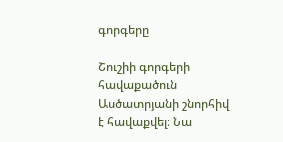գորգերը

Շուշիի գորգերի հավաքածուն Ասծատրյանի շնորհիվ է հավաքվել։ Նա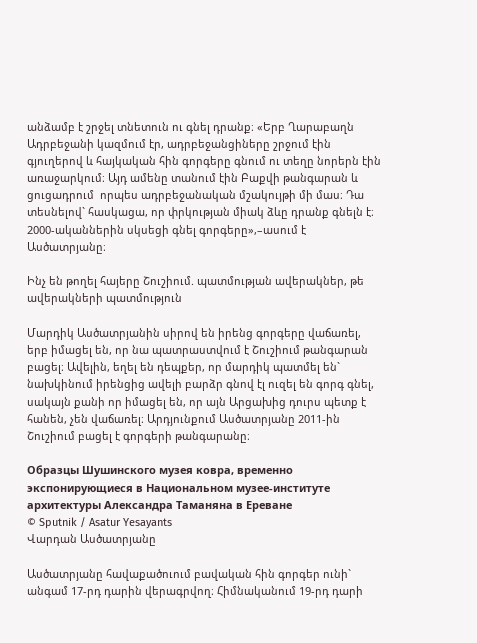անձամբ է շրջել տնետուն ու գնել դրանք։ «Երբ Ղարաբաղն Ադրբեջանի կազմում էր, ադրբեջանցիները շրջում էին գյուղերով և հայկական հին գորգերը գնում ու տեղը նորերն էին առաջարկում։ Այդ ամենը տանում էին Բաքվի թանգարան և ցուցադրում  որպես ադրբեջանական մշակույթի մի մաս։ Դա տեսնելով` հասկացա, որ փրկության միակ ձևը դրանք գնելն է։ 2000-ականներին սկսեցի գնել գորգերը»,–ասում է Ասծատրյանը։

Ինչ են թողել հայերը Շուշիում. պատմության ավերակներ, թե ավերակների պատմություն

Մարդիկ Ասծատրյանին սիրով են իրենց գորգերը վաճառել, երբ իմացել են, որ նա պատրաստվում է Շուշիում թանգարան բացել։ Ավելին, եղել են դեպքեր, որ մարդիկ պատմել են` նախկինում իրենցից ավելի բարձր գնով էլ ուզել են գորգ գնել, սակայն քանի որ իմացել են, որ այն Արցախից դուրս պետք է հանեն, չեն վաճառել։ Արդյունքում Ասծատրյանը 2011-ին Շուշիում բացել է գորգերի թանգարանը։

Образцы Шушинского музея ковра, временно экспонирующиеся в Национальном музее-институте архитектуры Александра Таманяна в Ереване
© Sputnik / Asatur Yesayants
Վարդան Ասծատրյանը

Ասծատրյանը հավաքածուում բավական հին գորգեր ունի` անգամ 17-րդ դարին վերագրվող։ Հիմնականում 19-րդ դարի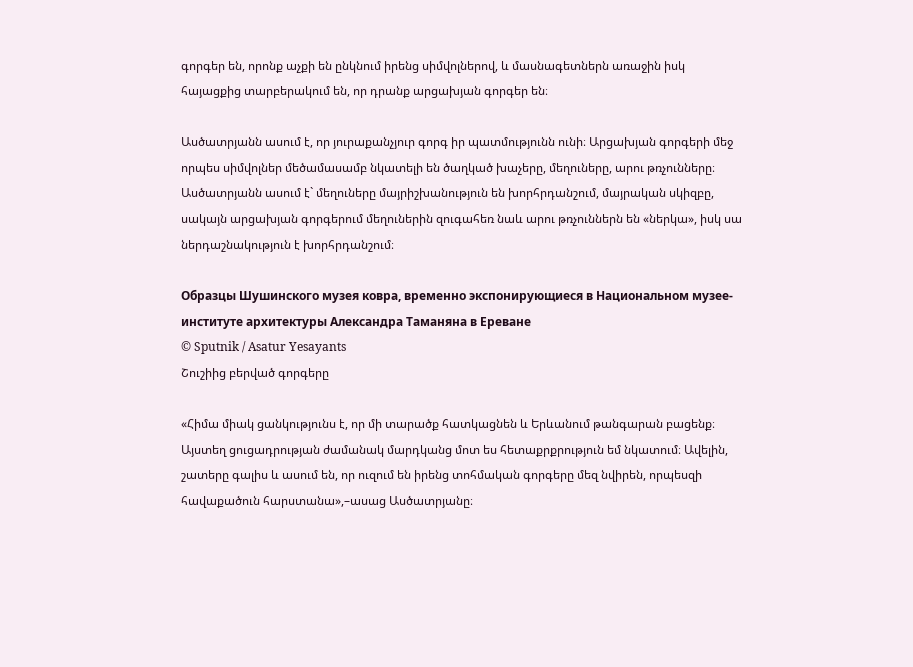գորգեր են, որոնք աչքի են ընկնում իրենց սիմվոլներով, և մասնագետներն առաջին իսկ հայացքից տարբերակում են, որ դրանք արցախյան գորգեր են։

Ասծատրյանն ասում է, որ յուրաքանչյուր գորգ իր պատմությունն ունի։ Արցախյան գորգերի մեջ որպես սիմվոլներ մեծամասամբ նկատելի են ծաղկած խաչերը, մեղուները, արու թռչունները։ Ասծատրյանն ասում է` մեղուները մայրիշխանություն են խորհրդանշում, մայրական սկիզբը, սակայն արցախյան գորգերում մեղուներին զուգահեռ նաև արու թռչուններն են «ներկա», իսկ սա ներդաշնակություն է խորհրդանշում։

Образцы Шушинского музея ковра, временно экспонирующиеся в Национальном музее-институте архитектуры Александра Таманяна в Ереване
© Sputnik / Asatur Yesayants
Շուշիից բերված գորգերը

«Հիմա միակ ցանկությունս է, որ մի տարածք հատկացնեն և Երևանում թանգարան բացենք։ Այստեղ ցուցադրության ժամանակ մարդկանց մոտ ես հետաքրքրություն եմ նկատում։ Ավելին, շատերը գալիս և ասում են, որ ուզում են իրենց տոհմական գորգերը մեզ նվիրեն, որպեսզի հավաքածուն հարստանա»,–ասաց Ասծատրյանը։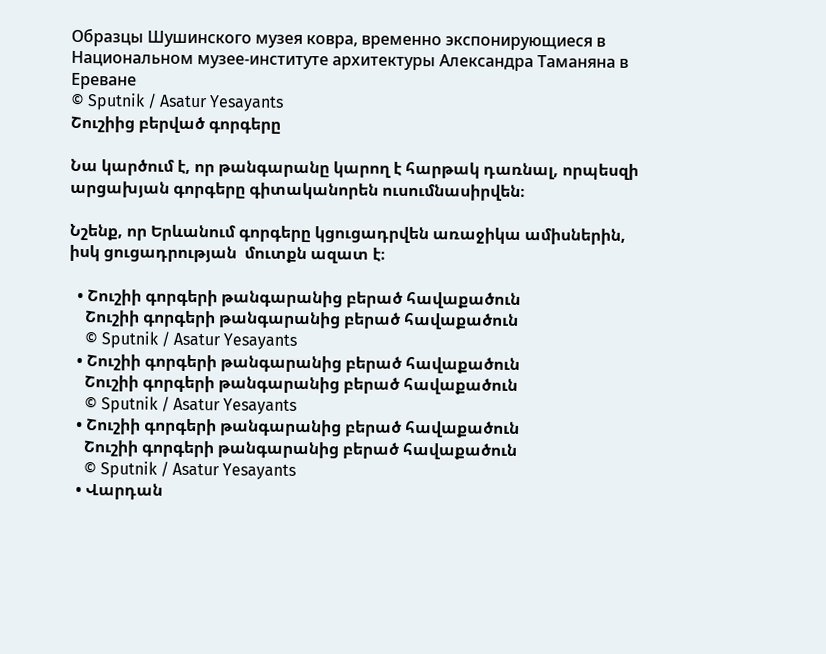Образцы Шушинского музея ковра, временно экспонирующиеся в Национальном музее-институте архитектуры Александра Таманяна в Ереване
© Sputnik / Asatur Yesayants
Շուշիից բերված գորգերը

Նա կարծում է, որ թանգարանը կարող է հարթակ դառնալ, որպեսզի արցախյան գորգերը գիտականորեն ուսումնասիրվեն։

Նշենք, որ Երևանում գորգերը կցուցադրվեն առաջիկա ամիսներին, իսկ ցուցադրության  մուտքն ազատ է։

  • Շուշիի գորգերի թանգարանից բերած հավաքածուն
    Շուշիի գորգերի թանգարանից բերած հավաքածուն
    © Sputnik / Asatur Yesayants
  • Շուշիի գորգերի թանգարանից բերած հավաքածուն
    Շուշիի գորգերի թանգարանից բերած հավաքածուն
    © Sputnik / Asatur Yesayants
  • Շուշիի գորգերի թանգարանից բերած հավաքածուն
    Շուշիի գորգերի թանգարանից բերած հավաքածուն
    © Sputnik / Asatur Yesayants
  • Վարդան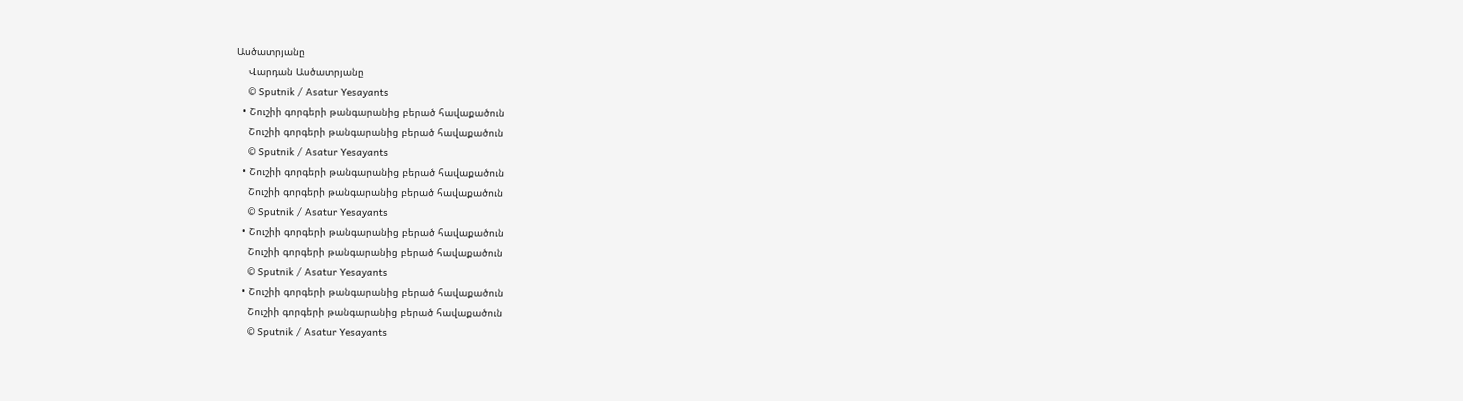Ասծատրյանը
    Վարդան Ասծատրյանը
    © Sputnik / Asatur Yesayants
  • Շուշիի գորգերի թանգարանից բերած հավաքածուն
    Շուշիի գորգերի թանգարանից բերած հավաքածուն
    © Sputnik / Asatur Yesayants
  • Շուշիի գորգերի թանգարանից բերած հավաքածուն
    Շուշիի գորգերի թանգարանից բերած հավաքածուն
    © Sputnik / Asatur Yesayants
  • Շուշիի գորգերի թանգարանից բերած հավաքածուն
    Շուշիի գորգերի թանգարանից բերած հավաքածուն
    © Sputnik / Asatur Yesayants
  • Շուշիի գորգերի թանգարանից բերած հավաքածուն
    Շուշիի գորգերի թանգարանից բերած հավաքածուն
    © Sputnik / Asatur Yesayants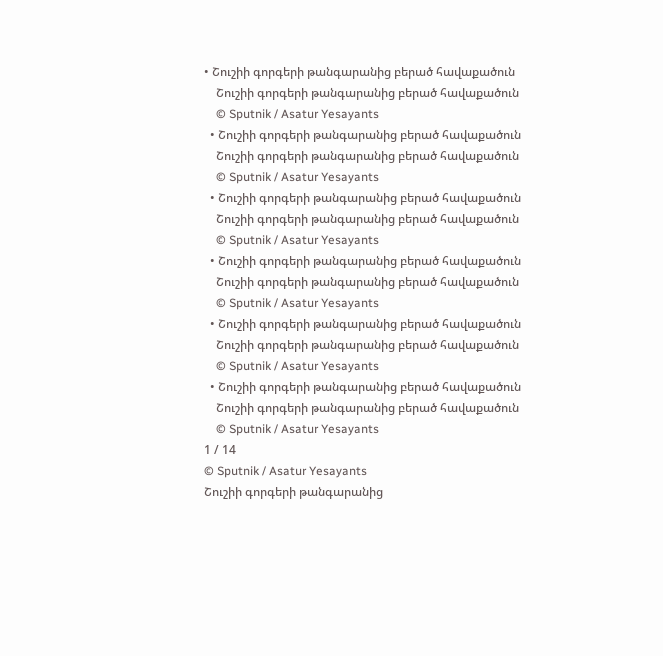• Շուշիի գորգերի թանգարանից բերած հավաքածուն
    Շուշիի գորգերի թանգարանից բերած հավաքածուն
    © Sputnik / Asatur Yesayants
  • Շուշիի գորգերի թանգարանից բերած հավաքածուն
    Շուշիի գորգերի թանգարանից բերած հավաքածուն
    © Sputnik / Asatur Yesayants
  • Շուշիի գորգերի թանգարանից բերած հավաքածուն
    Շուշիի գորգերի թանգարանից բերած հավաքածուն
    © Sputnik / Asatur Yesayants
  • Շուշիի գորգերի թանգարանից բերած հավաքածուն
    Շուշիի գորգերի թանգարանից բերած հավաքածուն
    © Sputnik / Asatur Yesayants
  • Շուշիի գորգերի թանգարանից բերած հավաքածուն
    Շուշիի գորգերի թանգարանից բերած հավաքածուն
    © Sputnik / Asatur Yesayants
  • Շուշիի գորգերի թանգարանից բերած հավաքածուն
    Շուշիի գորգերի թանգարանից բերած հավաքածուն
    © Sputnik / Asatur Yesayants
1 / 14
© Sputnik / Asatur Yesayants
Շուշիի գորգերի թանգարանից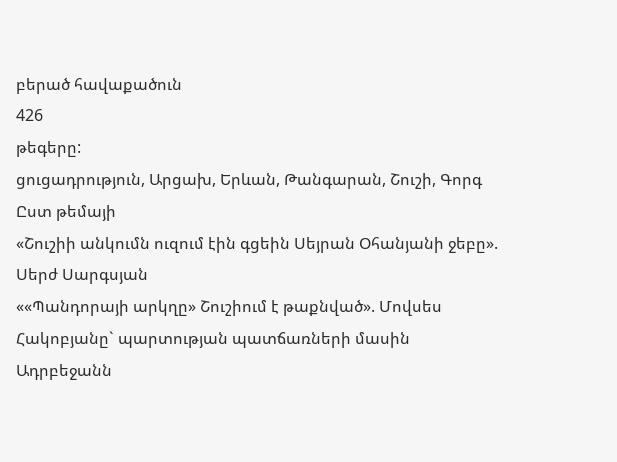բերած հավաքածուն
426
թեգերը:
ցուցադրություն, Արցախ, Երևան, Թանգարան, Շուշի, Գորգ
Ըստ թեմայի
«Շուշիի անկումն ուզում էին գցեին Սեյրան Օհանյանի ջեբը». Սերժ Սարգսյան
««Պանդորայի արկղը» Շուշիում է թաքնված». Մովսես Հակոբյանը` պարտության պատճառների մասին
Ադրբեջանն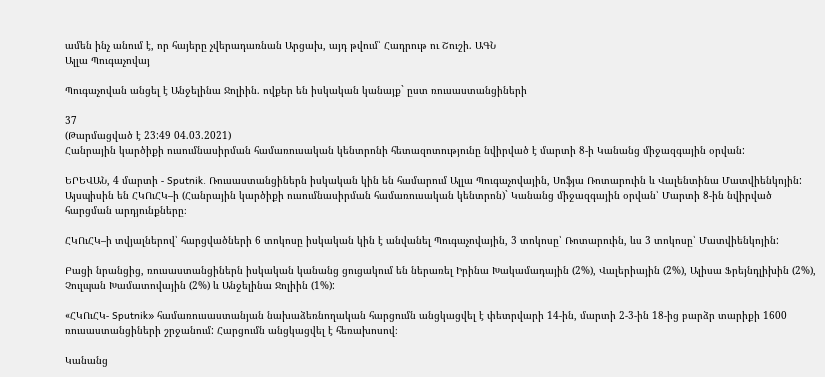ամեն ինչ անում է, որ հայերը չվերադառնան Արցախ, այդ թվում՝ Հադրութ ու Շուշի. ԱԳՆ
Ալլա Պուգաչովայ

Պուգաչովան անցել է Անջելինա Ջոլիին. ովքեր են իսկական կանայք` ըստ ռուսաստանցիների

37
(Թարմացված է 23:49 04.03.2021)
Հանրային կարծիքի ուսումնասիրման համառուսական կենտրոնի հետազոտությունը նվիրված է մարտի 8-ի Կանանց միջազգային օրվան:

ԵՐԵՎԱՆ, 4 մարտի - Sputnik. Ռուսաստանցիներն իսկական կին են համարում Ալլա Պուգաչովային, Սոֆյա Ռոտարուին և Վալենտինա Մատվիենկոյին: Այսպիսին են ՀԿՈւՀԿ–ի (Հանրային կարծիքի ուսումնասիրման համառուսական կենտրոն)` Կանանց միջազգային օրվան՝ Մարտի 8-ին նվիրված հարցման արդյունքները։

ՀԿՈւՀԿ–ի տվյալներով՝ հարցվածների 6 տոկոսը իսկական կին է անվանել Պուգաչովային, 3 տոկոսը՝ Ռոտարուին, ևս 3 տոկոսը՝ Մատվիենկոյին:

Բացի նրանցից, ռուսաստանցիներն իսկական կանանց ցուցակում են ներառել Իրինա Խակամադային (2%), Վալերիային (2%), Ալիսա Ֆրեյնդլիխին (2%), Չուլպան Խամատովային (2%) և Անջելինա Ջոլիին (1%):

«ՀԿՈւՀԿ- Sputnik» համառուսաստանյան նախաձեռնողական հարցումն անցկացվել է փետրվարի 14-ին, մարտի 2-3-ին 18-ից բարձր տարիքի 1600 ռուսաստանցիների շրջանում: Հարցումն անցկացվել է հեռախոսով։

Կանանց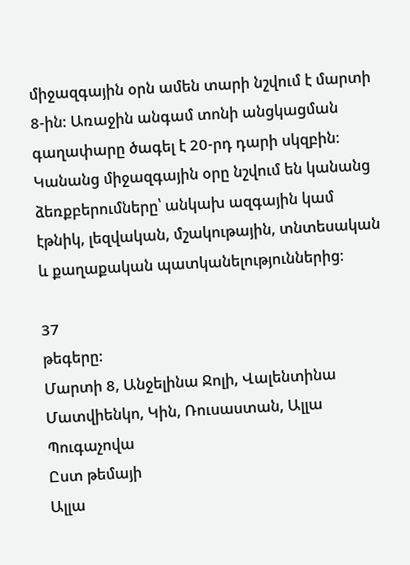միջազգային օրն ամեն տարի նշվում է մարտի 8-ին։ Առաջին անգամ տոնի անցկացման գաղափարը ծագել է 20-րդ դարի սկզբին։ Կանանց միջազգային օրը նշվում են կանանց ձեռքբերումները՝ անկախ ազգային կամ էթնիկ, լեզվական, մշակութային, տնտեսական և քաղաքական պատկանելություններից։

37
թեգերը:
Մարտի 8, Անջելինա Ջոլի, Վալենտինա Մատվիենկո, Կին, Ռուսաստան, Ալլա Պուգաչովա
Ըստ թեմայի
Ալլա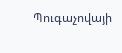Պուգաչովայի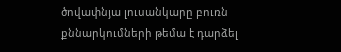ծովափնյա լուսանկարը բուռն քննարկումների թեմա է դարձել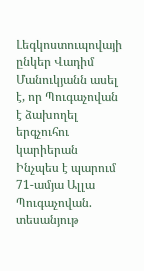Լեգկոստուպովայի ընկեր Վադիմ Մանուկյանն ասել է, որ Պուգաչովան է ձախողել երգչուհու կարիերան
Ինչպես է պարում 71-ամյա Ալլա Պուգաչովան. տեսանյութ